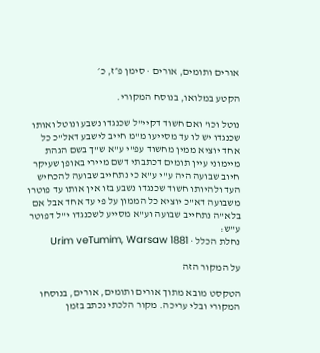אורים ותומים, אורים · סימן פ״ז, כ׳

הקטע במלואו, בנוסח המקורי.

נוטל וכו' ואם חשוד דקיי"ל שכנגדו נשבע ונוטל ואותו שכנגדו יש לו עד מסייעו מ"מ חייב לישבע דאל"כ כל אחד יוציא ממין מחשוד עפ"י ע"א ש"ך בשם הגהת מיימוני עיין תומים דכתבתי דשם מיירי באופן שעיקר חיוב שבועה היה ע"י ע"א כי נתחייב שבועה להכחיש העד ולהיותו חשוד שכנגדו נשבע בזו אין אותו עד פוטרו משבועה דא"כ יוציא כל הממון על פי עד אחד אבל אם בלא"ה נתחייב שבועה וע"א מסייע לשכנגדו י"ל דפוטר ע"ש:
נחלת הכלל · Urim veTumim, Warsaw 1881

על המקור הזה

הטקסט מובא מתוך אורים ותומים, אורים, בנוסחו המקורי ובלי עריכה. מקור הלכתי נכתב בזמן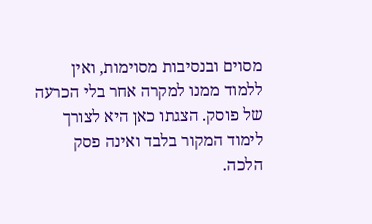מסוים ובנסיבות מסוימות, ואין ללמוד ממנו למקרה אחר בלי הכרעה של פוסק. הצגתו כאן היא לצורך לימוד המקור בלבד ואינה פסק הלכה.